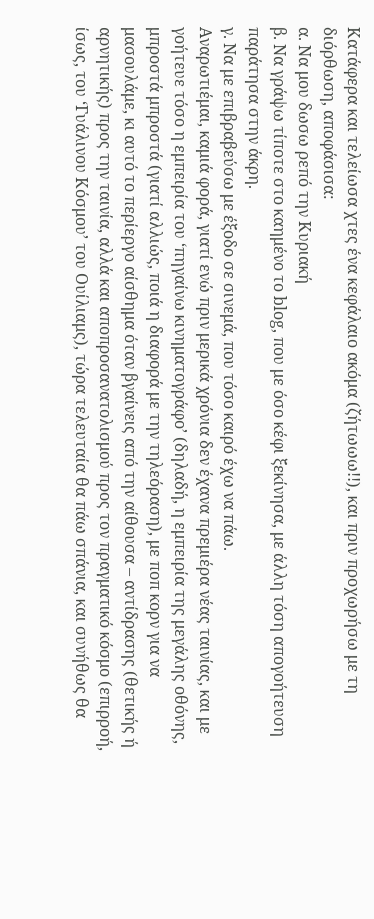Κατάφερα και τελείωσα χτες ένα κεφάλαιο ακόμα (ζήτωωω!!), και πριν προχωρήσω με τη διόρθωση, αποφάσισα:
α. Να μου δωσω ρεπό την Κυριακή
β. Να γράψω τίποτε στο καημένο το blog, που με όσο κέφι ξεκίνησα, με άλλη τόση απογοήτευση παράτησα στην άκρη.
γ. Να με επιβραβεύσω με έξοδο σε σινεμά, που τόσο καιρό έχω να πάω.
Αναρωτιέμαι, καμιά φορά, γιατί ενώ πριν μερικά χρόνια δεν έχανα πρεμιέρα νέας ταινίας, και με γοήτευε τόσο η εμπειρία του ‘πηγαίνω κινηματογράφο’ (δηλαδή, η εμπειρία της μεγάλης οθόνης, μπροστά μπροστά (γιατί αλλιώς, ποιά η διαφορά με την τηλεόραση), με ποπ κορν για να μασουλάμε, κι αυτό το περίεργο αίσθημα όταν βγαίνεις από την αίθουσα – αντίδρασης (θετικής ή αρνητικής) προς την ταινία, αλλά και αποπροσανατολισμού προς τον πραγματικό κόσμο (επιρροή, ίσως, του ‘Γυάλινου Κόσμου’ του Ουίλιαμς), τώρα τελευταία θα πάω σπάνια, και συνήθως θα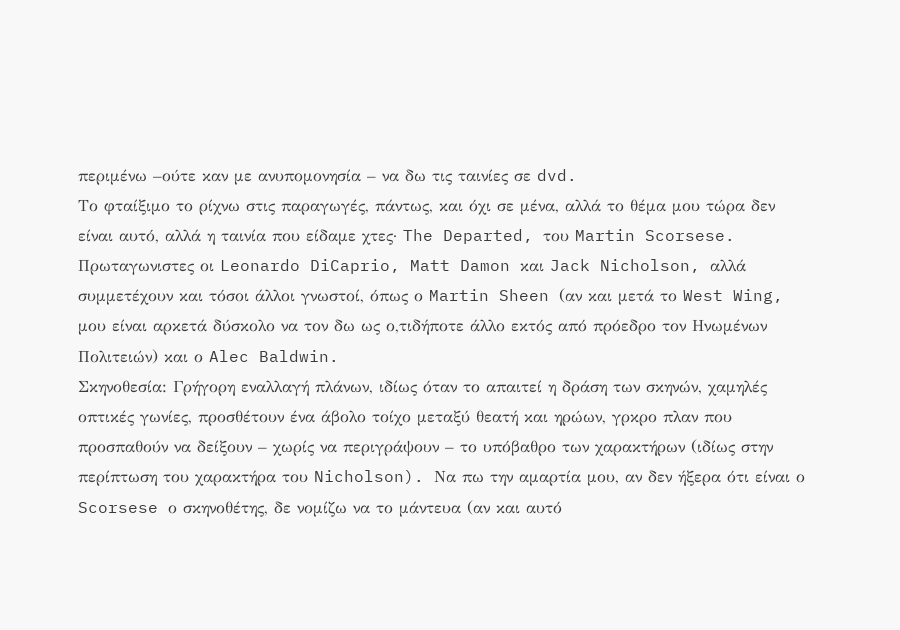περιμένω –ούτε καν με ανυπομονησία – να δω τις ταινίες σε dvd.
Το φταίξιμο το ρίχνω στις παραγωγές, πάντως, και όχι σε μένα, αλλά το θέμα μου τώρα δεν είναι αυτό, αλλά η ταινία που είδαμε χτες· The Departed, του Martin Scorsese. Πρωταγωνιστες οι Leonardo DiCaprio, Matt Damon και Jack Nicholson, αλλά συμμετέχουν και τόσοι άλλοι γνωστοί, όπως ο Martin Sheen (αν και μετά το West Wing, μου είναι αρκετά δύσκολο να τον δω ως ο,τιδήποτε άλλο εκτός από πρόεδρο τον Ηνωμένων Πολιτειών) και ο Alec Baldwin.
Σκηνοθεσία: Γρήγορη εναλλαγή πλάνων, ιδίως όταν το απαιτεί η δράση των σκηνών, χαμηλές οπτικές γωνίες, προσθέτουν ένα άβολο τοίχο μεταξύ θεατή και ηρώων, γρκρο πλαν που προσπαθούν να δείξουν – χωρίς να περιγράψουν – το υπόβαθρο των χαρακτήρων (ιδίως στην περίπτωση του χαρακτήρα του Nicholson). Να πω την αμαρτία μου, αν δεν ήξερα ότι είναι ο Scorsese ο σκηνοθέτης, δε νομίζω να το μάντευα (αν και αυτό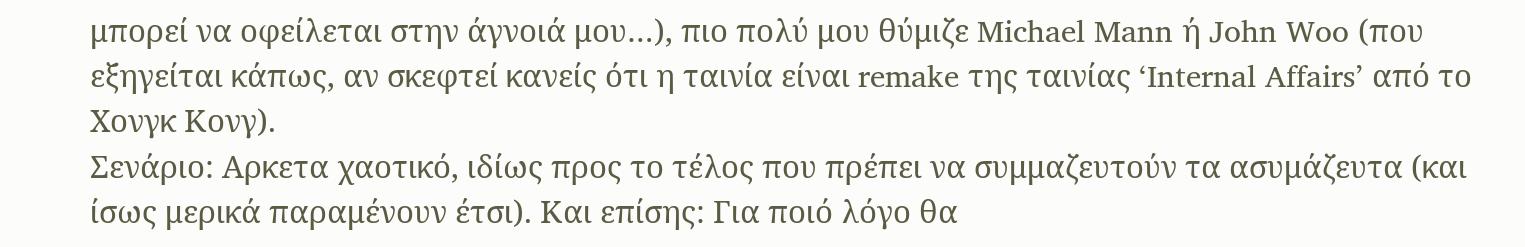μπορεί να οφείλεται στην άγνοιά μου…), πιο πολύ μου θύμιζε Michael Mann ή John Woo (που εξηγείται κάπως, αν σκεφτεί κανείς ότι η ταινία είναι remake της ταινίας ‘Internal Affairs’ από το Χονγκ Κονγ).
Σενάριο: Αρκετα χαοτικό, ιδίως προς το τέλος που πρέπει να συμμαζευτούν τα ασυμάζευτα (και ίσως μερικά παραμένουν έτσι). Και επίσης: Για ποιό λόγο θα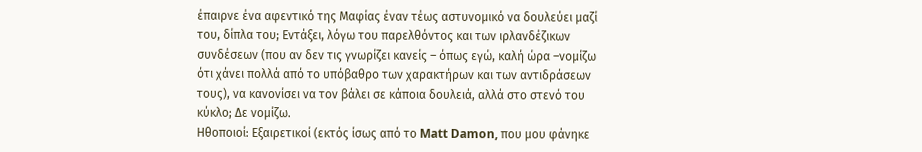έπαιρνε ένα αφεντικό της Μαφίας έναν τέως αστυνομικό να δουλεύει μαζί του, δίπλα του; Εντάξει, λόγω του παρελθόντος και των ιρλανδέζικων συνδέσεων (που αν δεν τις γνωρίζει κανείς – όπως εγώ, καλή ώρα –νομίζω ότι χάνει πολλά από το υπόβαθρο των χαρακτήρων και των αντιδράσεων τους), να κανονίσει να τον βάλει σε κάποια δουλειά, αλλά στο στενό του κύκλο; Δε νομίζω.
Ηθοποιοί: Εξαιρετικοί (εκτός ίσως από το Matt Damon, που μου φάνηκε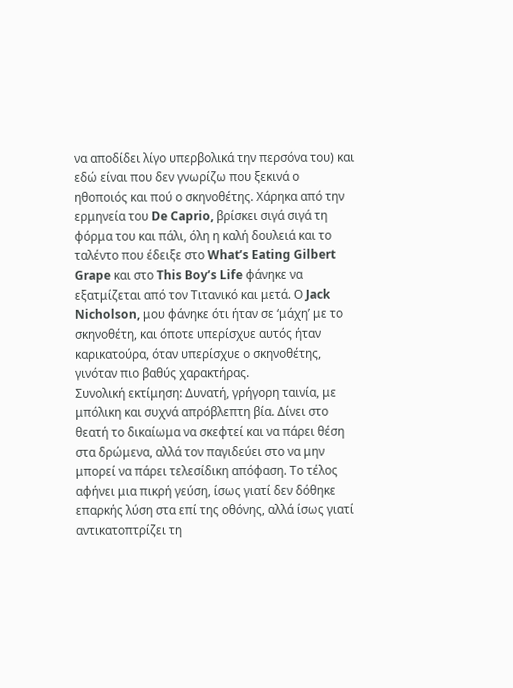να αποδίδει λίγο υπερβολικά την περσόνα του) και εδώ είναι που δεν γνωρίζω που ξεκινά ο ηθοποιός και πού ο σκηνοθέτης. Χάρηκα από την ερμηνεία του De Caprio, βρίσκει σιγά σιγά τη φόρμα του και πάλι, όλη η καλή δουλειά και το ταλέντο που έδειξε στο What’s Eating Gilbert Grape και στο This Boy’s Life φάνηκε να εξατμίζεται από τον Τιτανικό και μετά. Ο Jack Nicholson, μου φάνηκε ότι ήταν σε ‘μάχη’ με το σκηνοθέτη, και όποτε υπερίσχυε αυτός ήταν καρικατούρα, όταν υπερίσχυε ο σκηνοθέτης, γινόταν πιο βαθύς χαρακτήρας.
Συνολική εκτίμηση: Δυνατή, γρήγορη ταινία, με μπόλικη και συχνά απρόβλεπτη βία. Δίνει στο θεατή το δικαίωμα να σκεφτεί και να πάρει θέση στα δρώμενα, αλλά τον παγιδεύει στο να μην μπορεί να πάρει τελεσίδικη απόφαση. Το τέλος αφήνει μια πικρή γεύση, ίσως γιατί δεν δόθηκε επαρκής λύση στα επί της οθόνης, αλλά ίσως γιατί αντικατοπτρίζει τη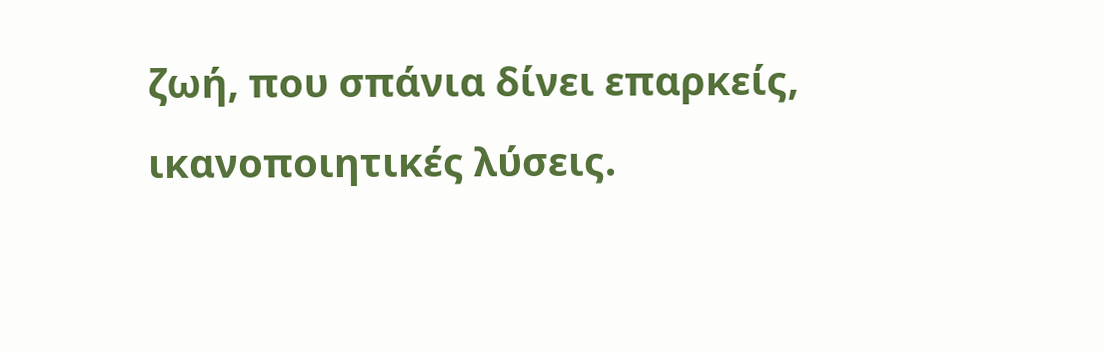ζωή, που σπάνια δίνει επαρκείς, ικανοποιητικές λύσεις.